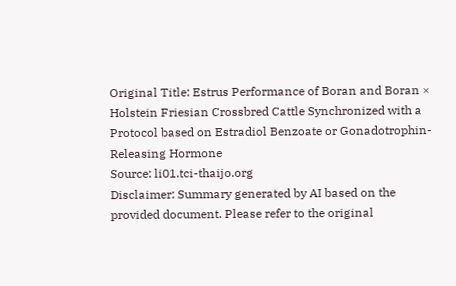Original Title: Estrus Performance of Boran and Boran × Holstein Friesian Crossbred Cattle Synchronized with a Protocol based on Estradiol Benzoate or Gonadotrophin-Releasing Hormone
Source: li01.tci-thaijo.org
Disclaimer: Summary generated by AI based on the provided document. Please refer to the original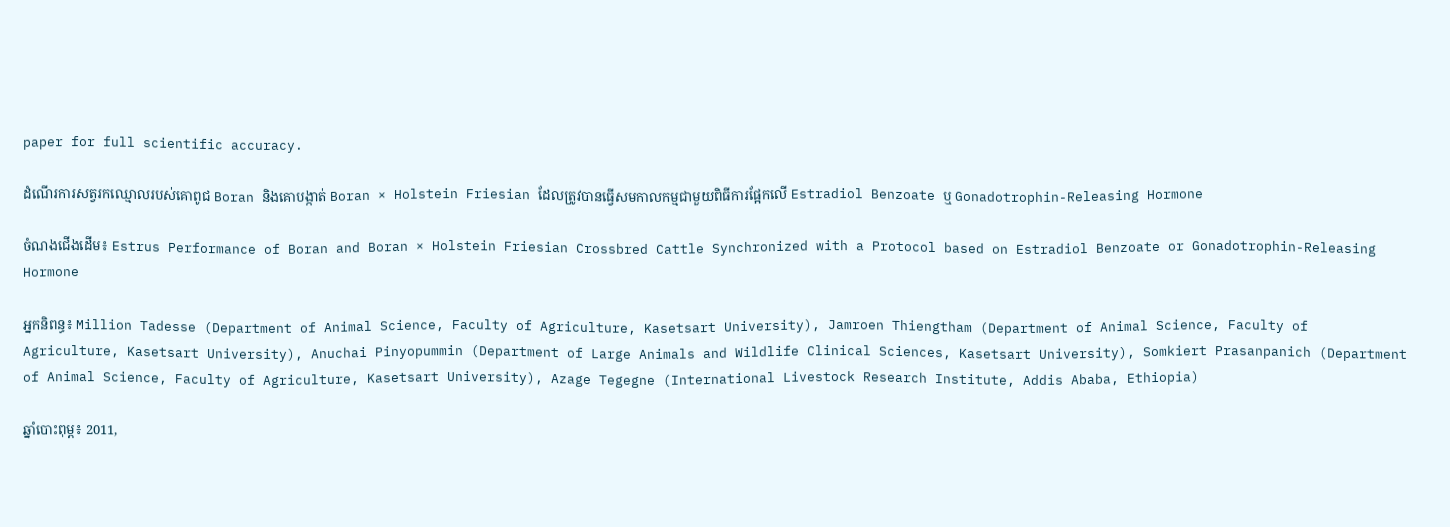paper for full scientific accuracy.

ដំណើរការសត្វរកឈ្មោលរបស់គោពូជ Boran និងគោបង្កាត់ Boran × Holstein Friesian ដែលត្រូវបានធ្វើសមកាលកម្មជាមួយពិធីការផ្អែកលើ Estradiol Benzoate ឬ Gonadotrophin-Releasing Hormone

ចំណងជើងដើម៖ Estrus Performance of Boran and Boran × Holstein Friesian Crossbred Cattle Synchronized with a Protocol based on Estradiol Benzoate or Gonadotrophin-Releasing Hormone

អ្នកនិពន្ធ៖ Million Tadesse (Department of Animal Science, Faculty of Agriculture, Kasetsart University), Jamroen Thiengtham (Department of Animal Science, Faculty of Agriculture, Kasetsart University), Anuchai Pinyopummin (Department of Large Animals and Wildlife Clinical Sciences, Kasetsart University), Somkiert Prasanpanich (Department of Animal Science, Faculty of Agriculture, Kasetsart University), Azage Tegegne (International Livestock Research Institute, Addis Ababa, Ethiopia)

ឆ្នាំបោះពុម្ព៖ 2011,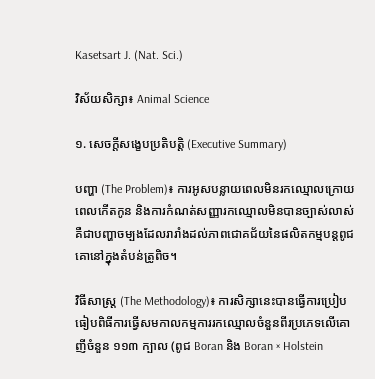Kasetsart J. (Nat. Sci.)

វិស័យសិក្សា៖ Animal Science

១. សេចក្តីសង្ខេបប្រតិបត្តិ (Executive Summary)

បញ្ហា (The Problem)៖ ការអូសបន្លាយពេលមិនរកឈ្មោលក្រោយពេលកើតកូន និងការកំណត់សញ្ញារកឈ្មោលមិនបានច្បាស់លាស់ គឺជាបញ្ហាចម្បងដែលរារាំងដល់ភាពជោគជ័យនៃផលិតកម្មបន្តពូជគោនៅក្នុងតំបន់ត្រូពិច។

វិធីសាស្ត្រ (The Methodology)៖ ការសិក្សានេះបានធ្វើការប្រៀបធៀបពិធីការធ្វើសមកាលកម្មការរកឈ្មោលចំនួនពីរប្រភេទលើគោញីចំនួន ១១៣ ក្បាល (ពូជ Boran និង Boran × Holstein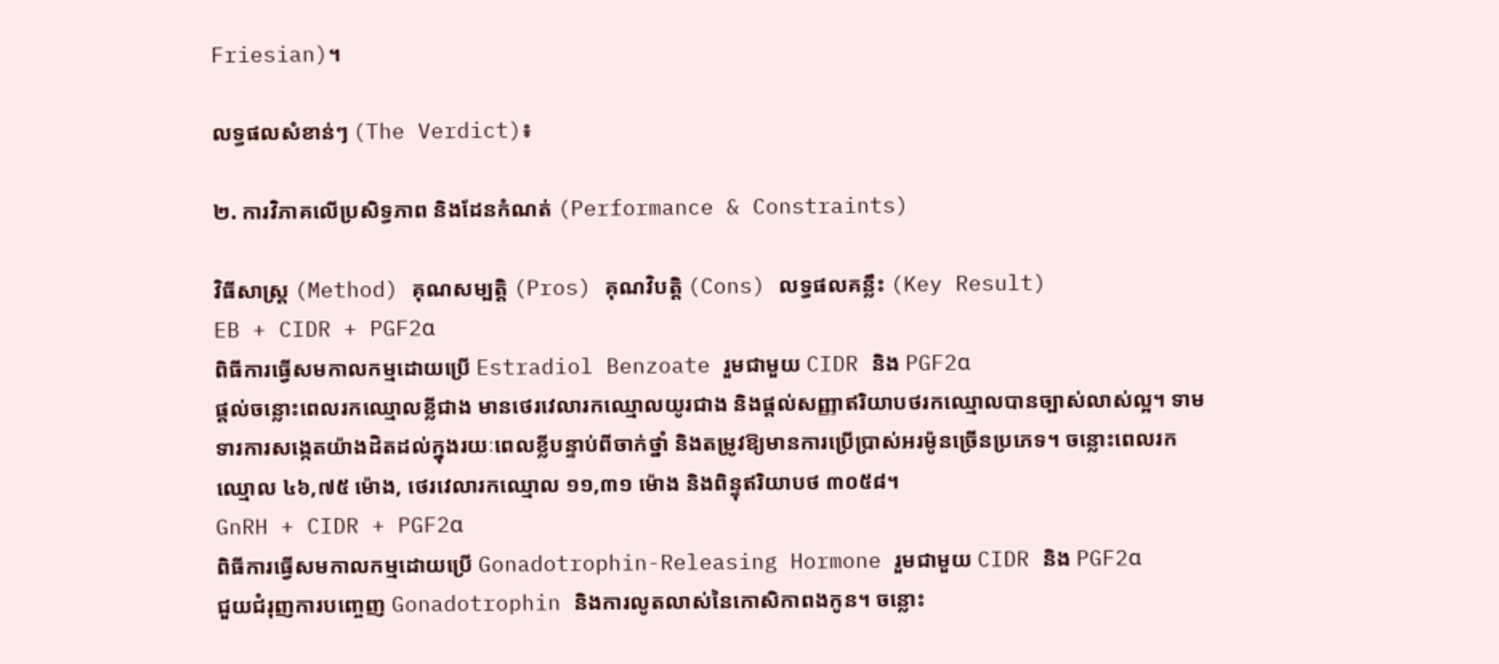Friesian)។

លទ្ធផលសំខាន់ៗ (The Verdict)៖

២. ការវិភាគលើប្រសិទ្ធភាព និងដែនកំណត់ (Performance & Constraints)

វិធីសាស្ត្រ (Method) គុណសម្បត្តិ (Pros) គុណវិបត្តិ (Cons) លទ្ធផលគន្លឹះ (Key Result)
EB + CIDR + PGF2α
ពិធីការធ្វើសមកាលកម្មដោយប្រើ Estradiol Benzoate រួមជាមួយ CIDR និង PGF2α
ផ្តល់ចន្លោះពេលរកឈ្មោលខ្លីជាង មានថេរវេលារកឈ្មោលយូរជាង និងផ្តល់សញ្ញាឥរិយាបថរកឈ្មោលបានច្បាស់លាស់ល្អ។ ទាមទារការសង្កេតយ៉ាងដិតដល់ក្នុងរយៈពេលខ្លីបន្ទាប់ពីចាក់ថ្នាំ និងតម្រូវឱ្យមានការប្រើប្រាស់អរម៉ូនច្រើនប្រភេទ។ ចន្លោះពេលរកឈ្មោល ៤៦,៧៥ ម៉ោង, ថេរវេលារកឈ្មោល ១១,៣១ ម៉ោង និងពិន្ទុឥរិយាបថ ៣០៥៨។
GnRH + CIDR + PGF2α
ពិធីការធ្វើសមកាលកម្មដោយប្រើ Gonadotrophin-Releasing Hormone រួមជាមួយ CIDR និង PGF2α
ជួយជំរុញការបញ្ចេញ Gonadotrophin និងការលូតលាស់នៃកោសិកាពងកូន។ ចន្លោះ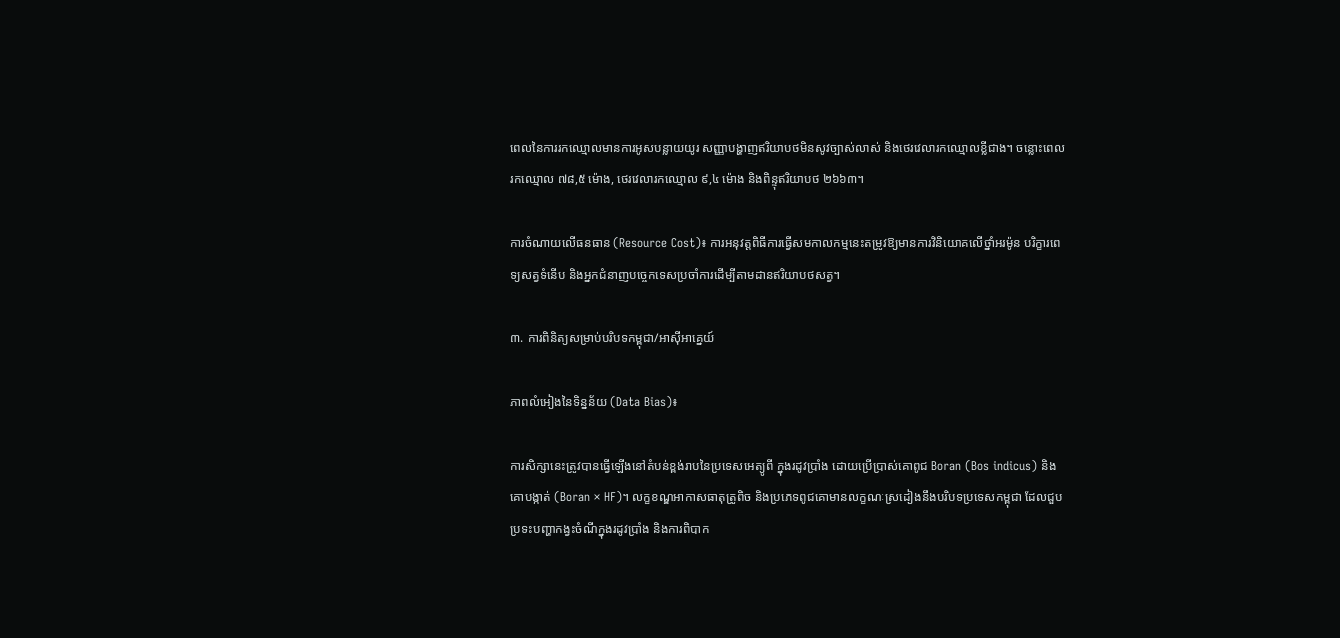ពេលនៃការរកឈ្មោលមានការអូសបន្លាយយូរ សញ្ញាបង្ហាញឥរិយាបថមិនសូវច្បាស់លាស់ និងថេរវេលារកឈ្មោលខ្លីជាង។ ចន្លោះពេលរកឈ្មោល ៧៨,៥ ម៉ោង, ថេរវេលារកឈ្មោល ៩,៤ ម៉ោង និងពិន្ទុឥរិយាបថ ២៦៦៣។

ការចំណាយលើធនធាន (Resource Cost)៖ ការអនុវត្តពិធីការធ្វើសមកាលកម្មនេះតម្រូវឱ្យមានការវិនិយោគលើថ្នាំអរម៉ូន បរិក្ខារពេទ្យសត្វទំនើប និងអ្នកជំនាញបច្ចេកទេសប្រចាំការដើម្បីតាមដានឥរិយាបថសត្វ។

៣. ការពិនិត្យសម្រាប់បរិបទកម្ពុជា/អាស៊ីអាគ្នេយ៍

ភាពលំអៀងនៃទិន្នន័យ (Data Bias)៖

ការសិក្សានេះត្រូវបានធ្វើឡើងនៅតំបន់ខ្ពង់រាបនៃប្រទេសអេត្យូពី ក្នុងរដូវប្រាំង ដោយប្រើប្រាស់គោពូជ Boran (Bos indicus) និងគោបង្កាត់ (Boran × HF)។ លក្ខខណ្ឌអាកាសធាតុត្រូពិច និងប្រភេទពូជគោមានលក្ខណៈស្រដៀងនឹងបរិបទប្រទេសកម្ពុជា ដែលជួបប្រទះបញ្ហាកង្វះចំណីក្នុងរដូវប្រាំង និងការពិបាក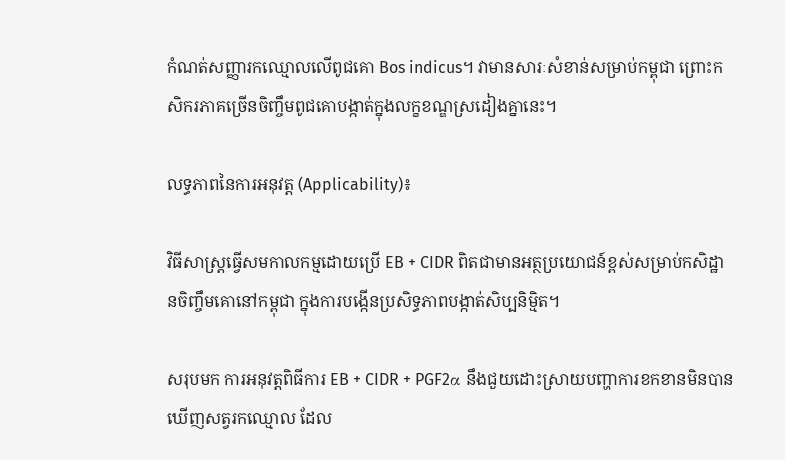កំណត់សញ្ញារកឈ្មោលលើពូជគោ Bos indicus។ វាមានសារៈសំខាន់សម្រាប់កម្ពុជា ព្រោះកសិករភាគច្រើនចិញ្ចឹមពូជគោបង្កាត់ក្នុងលក្ខខណ្ឌស្រដៀងគ្នានេះ។

លទ្ធភាពនៃការអនុវត្ត (Applicability)៖

វិធីសាស្ត្រធ្វើសមកាលកម្មដោយប្រើ EB + CIDR ពិតជាមានអត្ថប្រយោជន៍ខ្ពស់សម្រាប់កសិដ្ឋានចិញ្ចឹមគោនៅកម្ពុជា ក្នុងការបង្កើនប្រសិទ្ធភាពបង្កាត់សិប្បនិម្មិត។

សរុបមក ការអនុវត្តពិធីការ EB + CIDR + PGF2α នឹងជួយដោះស្រាយបញ្ហាការខកខានមិនបានឃើញសត្វរកឈ្មោល ដែល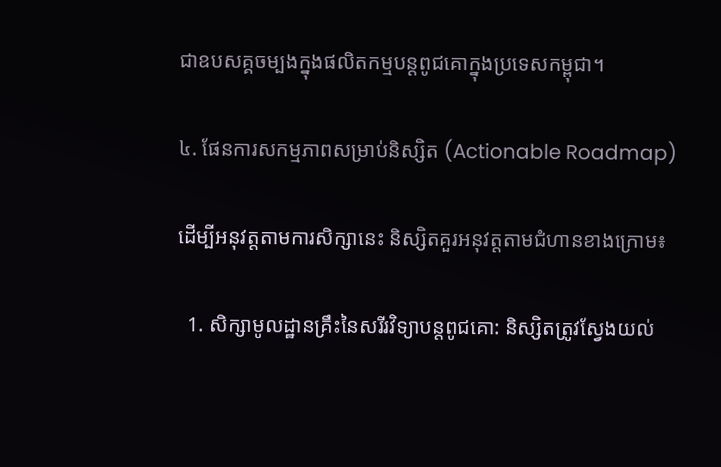ជាឧបសគ្គចម្បងក្នុងផលិតកម្មបន្តពូជគោក្នុងប្រទេសកម្ពុជា។

៤. ផែនការសកម្មភាពសម្រាប់និស្សិត (Actionable Roadmap)

ដើម្បីអនុវត្តតាមការសិក្សានេះ និស្សិតគួរអនុវត្តតាមជំហានខាងក្រោម៖

  1. សិក្សាមូលដ្ឋានគ្រឹះនៃសរីរវិទ្យាបន្តពូជគោ: និស្សិតត្រូវស្វែងយល់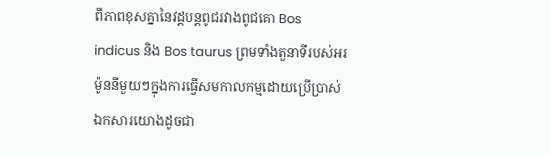ពីភាពខុសគ្នានៃវដ្តបន្តពូជរវាងពូជគោ Bos indicus និង Bos taurus ព្រមទាំងតួនាទីរបស់អរម៉ូននីមួយៗក្នុងការធ្វើសមកាលកម្មដោយប្រើប្រាស់ឯកសារយោងដូចជា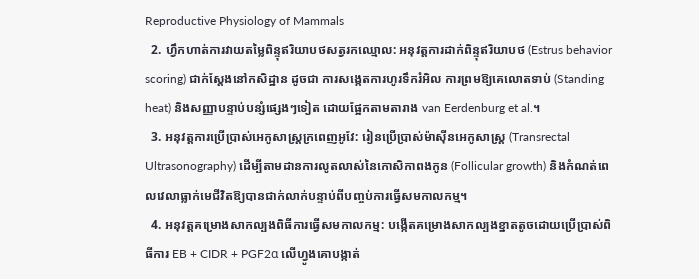Reproductive Physiology of Mammals
  2. ហ្វឹកហាត់ការវាយតម្លៃពិន្ទុឥរិយាបថសត្វរកឈ្មោល: អនុវត្តការដាក់ពិន្ទុឥរិយាបថ (Estrus behavior scoring) ជាក់ស្តែងនៅកសិដ្ឋាន ដូចជា ការសង្កេតការហូរទឹករំអិល ការព្រមឱ្យគេលោតទាប់ (Standing heat) និងសញ្ញាបន្ទាប់បន្សំផ្សេងៗទៀត ដោយផ្អែកតាមតារាង van Eerdenburg et al.។
  3. អនុវត្តការប្រើប្រាស់អេកូសាស្ត្រក្រពេញអូវែ: រៀនប្រើប្រាស់ម៉ាស៊ីនអេកូសាស្ត្រ (Transrectal Ultrasonography) ដើម្បីតាមដានការលូតលាស់នៃកោសិកាពងកូន (Follicular growth) និងកំណត់ពេលវេលាធ្លាក់មេជីវិតឱ្យបានជាក់លាក់បន្ទាប់ពីបញ្ចប់ការធ្វើសមកាលកម្ម។
  4. អនុវត្តគម្រោងសាកល្បងពិធីការធ្វើសមកាលកម្ម: បង្កើតគម្រោងសាកល្បងខ្នាតតូចដោយប្រើប្រាស់ពិធីការ EB + CIDR + PGF2α លើហ្វូងគោបង្កាត់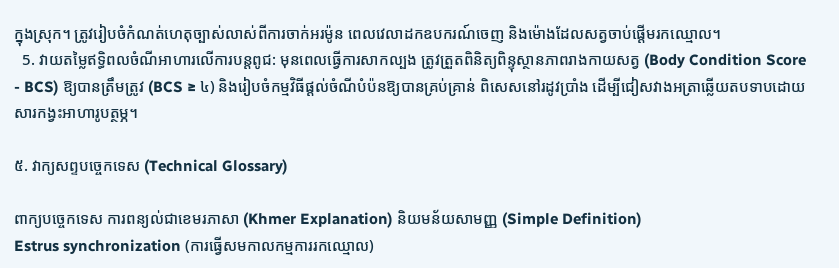ក្នុងស្រុក។ ត្រូវរៀបចំកំណត់ហេតុច្បាស់លាស់ពីការចាក់អរម៉ូន ពេលវេលាដកឧបករណ៍ចេញ និងម៉ោងដែលសត្វចាប់ផ្តើមរកឈ្មោល។
  5. វាយតម្លៃឥទ្ធិពលចំណីអាហារលើការបន្តពូជ: មុនពេលធ្វើការសាកល្បង ត្រូវត្រួតពិនិត្យពិន្ទុស្ថានភាពរាងកាយសត្វ (Body Condition Score - BCS) ឱ្យបានត្រឹមត្រូវ (BCS ≥ ៤) និងរៀបចំកម្មវិធីផ្តល់ចំណីបំប៉នឱ្យបានគ្រប់គ្រាន់ ពិសេសនៅរដូវប្រាំង ដើម្បីជៀសវាងអត្រាឆ្លើយតបទាបដោយសារកង្វះអាហារូបត្ថម្ភ។

៥. វាក្យសព្ទបច្ចេកទេស (Technical Glossary)

ពាក្យបច្ចេកទេស ការពន្យល់ជាខេមរភាសា (Khmer Explanation) និយមន័យសាមញ្ញ (Simple Definition)
Estrus synchronization (ការធ្វើសមកាលកម្មការរកឈ្មោល)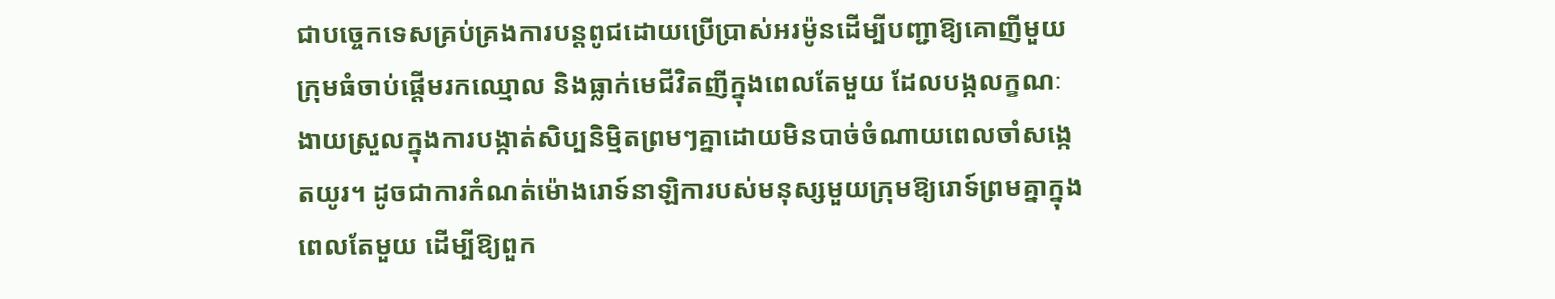ជាបច្ចេកទេសគ្រប់គ្រងការបន្តពូជដោយប្រើប្រាស់អរម៉ូនដើម្បីបញ្ជាឱ្យគោញីមួយក្រុមធំចាប់ផ្តើមរកឈ្មោល និងធ្លាក់មេជីវិតញីក្នុងពេលតែមួយ ដែលបង្កលក្ខណៈងាយស្រួលក្នុងការបង្កាត់សិប្បនិម្មិតព្រមៗគ្នាដោយមិនបាច់ចំណាយពេលចាំសង្កេតយូរ។ ដូចជាការកំណត់ម៉ោងរោទ៍នាឡិការបស់មនុស្សមួយក្រុមឱ្យរោទ៍ព្រមគ្នាក្នុងពេលតែមួយ ដើម្បីឱ្យពួក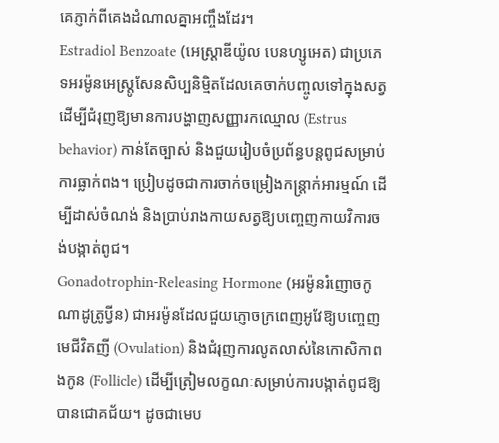គេភ្ញាក់ពីគេងដំណាលគ្នាអញ្ចឹងដែរ។
Estradiol Benzoate (អេស្ត្រាឌីយ៉ូល បេនហ្សូអេត) ជាប្រភេទអរម៉ូនអេស្ត្រូសែនសិប្បនិម្មិតដែលគេចាក់បញ្ចូលទៅក្នុងសត្វដើម្បីជំរុញឱ្យមានការបង្ហាញសញ្ញារកឈ្មោល (Estrus behavior) កាន់តែច្បាស់ និងជួយរៀបចំប្រព័ន្ធបន្តពូជសម្រាប់ការធ្លាក់ពង។ ប្រៀបដូចជាការចាក់ចម្រៀងកន្រ្តាក់អារម្មណ៍ ដើម្បីដាស់ចំណង់ និងប្រាប់រាងកាយសត្វឱ្យបញ្ចេញកាយវិការចង់បង្កាត់ពូជ។
Gonadotrophin-Releasing Hormone (អរម៉ូនរំញោចកូណាដូត្រូប្វីន) ជាអរម៉ូនដែលជួយភ្ញោចក្រពេញអូវែឱ្យបញ្ចេញមេជីវិតញី (Ovulation) និងជំរុញការលូតលាស់នៃកោសិកាពងកូន (Follicle) ដើម្បីត្រៀមលក្ខណៈសម្រាប់ការបង្កាត់ពូជឱ្យបានជោគជ័យ។ ដូចជាមេប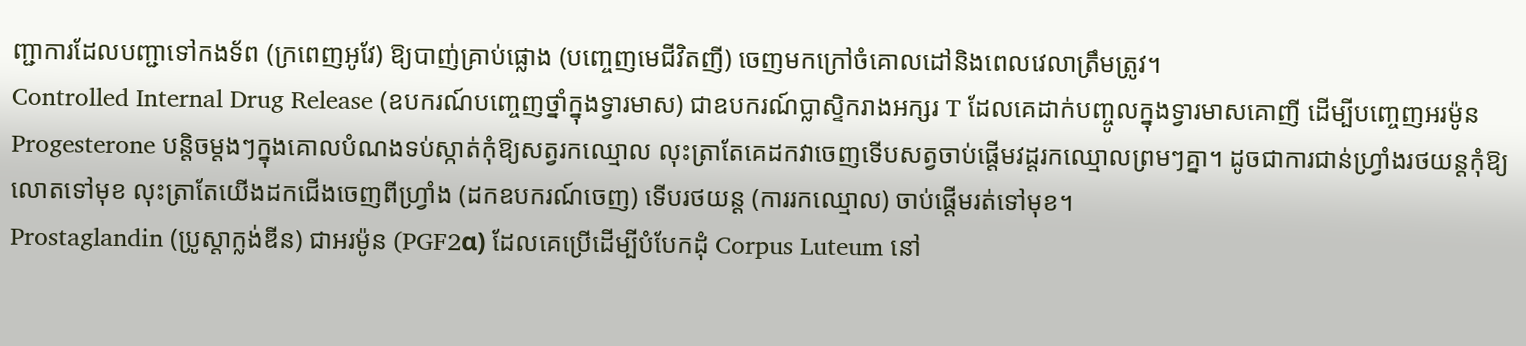ញ្ជាការដែលបញ្ជាទៅកងទ័ព (ក្រពេញអូវែ) ឱ្យបាញ់គ្រាប់ផ្លោង (បញ្ចេញមេជីវិតញី) ចេញមកក្រៅចំគោលដៅនិងពេលវេលាត្រឹមត្រូវ។
Controlled Internal Drug Release (ឧបករណ៍បញ្ចេញថ្នាំក្នុងទ្វារមាស) ជាឧបករណ៍ប្លាស្ទិករាងអក្សរ T ដែលគេដាក់បញ្ចូលក្នុងទ្វារមាសគោញី ដើម្បីបញ្ចេញអរម៉ូន Progesterone បន្តិចម្តងៗក្នុងគោលបំណងទប់ស្កាត់កុំឱ្យសត្វរកឈ្មោល លុះត្រាតែគេដកវាចេញទើបសត្វចាប់ផ្តើមវដ្តរកឈ្មោលព្រមៗគ្នា។ ដូចជាការជាន់ហ្វ្រាំងរថយន្តកុំឱ្យលោតទៅមុខ លុះត្រាតែយើងដកជើងចេញពីហ្វ្រាំង (ដកឧបករណ៍ចេញ) ទើបរថយន្ត (ការរកឈ្មោល) ចាប់ផ្តើមរត់ទៅមុខ។
Prostaglandin (ប្រូស្តាក្លង់ឌីន) ជាអរម៉ូន (PGF2α) ដែលគេប្រើដើម្បីបំបែកដុំ Corpus Luteum នៅ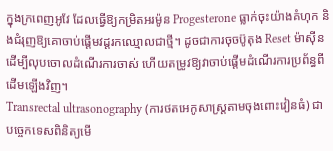ក្នុងក្រពេញអូវែ ដែលធ្វើឱ្យកម្រិតអរម៉ូន Progesterone ធ្លាក់ចុះយ៉ាងគំហុក និងជំរុញឱ្យគោចាប់ផ្តើមវដ្តរកឈ្មោលជាថ្មី។ ដូចជាការចុចប៊ូតុង Reset ម៉ាស៊ីន ដើម្បីលុបចោលដំណើរការចាស់ ហើយតម្រូវឱ្យវាចាប់ផ្តើមដំណើរការប្រព័ន្ធពីដើមឡើងវិញ។
Transrectal ultrasonography (ការថតអេកូសាស្ត្រតាមចុងពោះវៀនធំ) ជាបច្ចេកទេសពិនិត្យមើ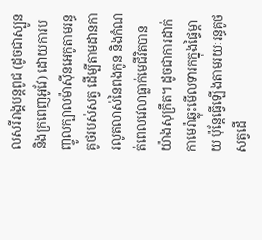លសរីរាង្គបន្តពូជ (ដូចជាស្បូន និងក្រពេញអូវែ) ដោយការបញ្ចូលក្បាលម៉ាស៊ីនអេកូតាមរន្ធគូថរបស់សត្វ ដើម្បីតាមដានការលូតលាស់នៃពងកូន និងកំណត់ពេលវេលាធ្លាក់មេជីវិតបានយ៉ាងសុក្រឹត។ ដូចជាការដាក់កាមេរ៉ាឆ្លុះមើលទារកក្នុងផ្ទៃម្តាយ ប៉ុន្តែធ្វើឡើងតាមរយៈរន្ធគូថសត្វដើ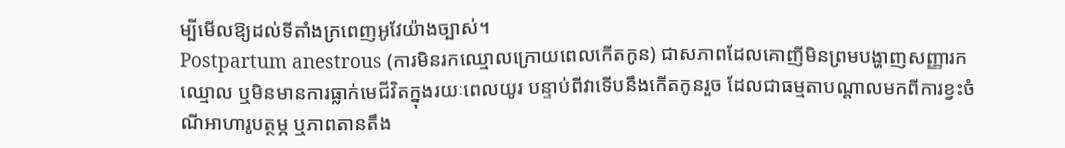ម្បីមើលឱ្យដល់ទីតាំងក្រពេញអូវែយ៉ាងច្បាស់។
Postpartum anestrous (ការមិនរកឈ្មោលក្រោយពេលកើតកូន) ជាសភាពដែលគោញីមិនព្រមបង្ហាញសញ្ញារកឈ្មោល ឬមិនមានការធ្លាក់មេជីវិតក្នុងរយៈពេលយូរ បន្ទាប់ពីវាទើបនឹងកើតកូនរួច ដែលជាធម្មតាបណ្តាលមកពីការខ្វះចំណីអាហារូបត្ថម្ភ ឬភាពតានតឹង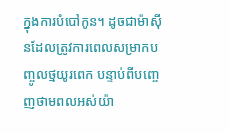ក្នុងការបំបៅកូន។ ដូចជាម៉ាស៊ីនដែលត្រូវការពេលសម្រាកបញ្ចូលថ្មយូរពេក បន្ទាប់ពីបញ្ចេញថាមពលអស់យ៉ា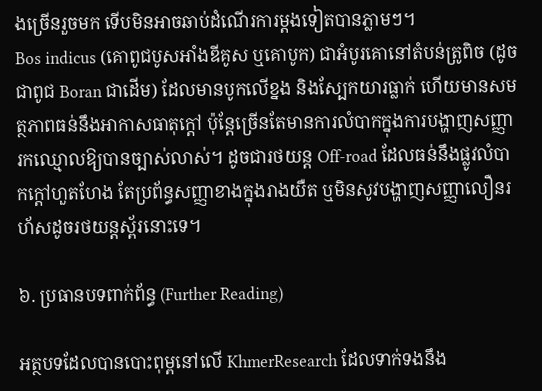ងច្រើនរួចមក ទើបមិនអាចឆាប់ដំណើរការម្តងទៀតបានភ្លាមៗ។
Bos indicus (គោពូជបូសអាំងឌីគូស ឬគោបូក) ជាអំបូរគោនៅតំបន់ត្រូពិច (ដូចជាពូជ Boran ជាដើម) ដែលមានបូកលើខ្នង និងស្បែកយារធ្លាក់ ហើយមានសមត្ថភាពធន់នឹងអាកាសធាតុក្តៅ ប៉ុន្តែច្រើនតែមានការលំបាកក្នុងការបង្ហាញសញ្ញារកឈ្មោលឱ្យបានច្បាស់លាស់។ ដូចជារថយន្ត Off-road ដែលធន់នឹងផ្លូវលំបាកក្តៅហួតហែង តែប្រព័ន្ធសញ្ញាខាងក្នុងរាងយឺត ឬមិនសូវបង្ហាញសញ្ញាលឿនរហ័សដូចរថយន្តស្ព័រនោះទេ។

៦. ប្រធានបទពាក់ព័ន្ធ (Further Reading)

អត្ថបទដែលបានបោះពុម្ពនៅលើ KhmerResearch ដែលទាក់ទងនឹង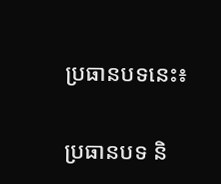ប្រធានបទនេះ៖

ប្រធានបទ និ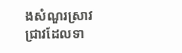ងសំណួរស្រាវជ្រាវដែលទា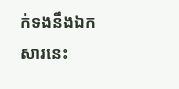ក់ទងនឹងឯកសារនេះ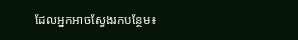ដែលអ្នកអាចស្វែងរកបន្ថែម៖